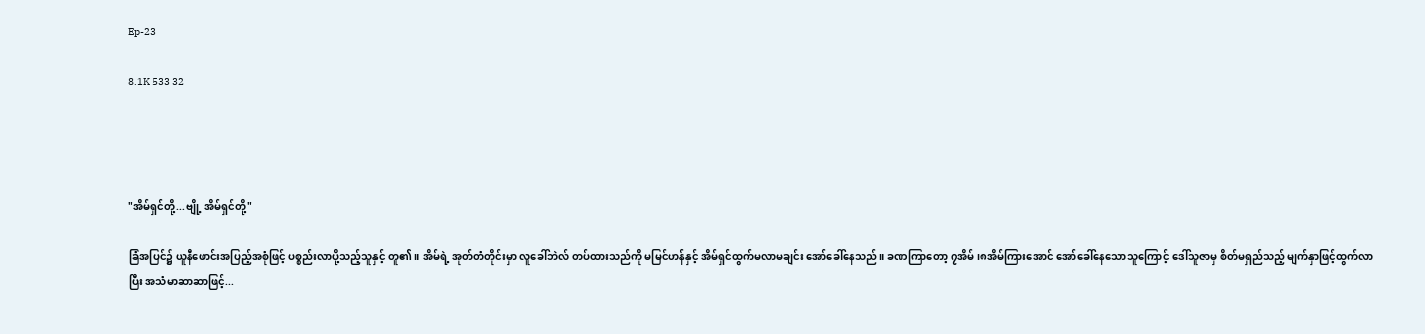Ep-23

8.1K 533 32




"အိမ်ရှင်တို့...ဗျို့ အိမ်ရှင်တို့"

ခြံအပြင်၌ ယူနီဖောင်းအပြည့်အစုံဖြင့် ပစ္စည်းလာပို့သည့်သူနှင့် တူ၏။ အိမ်ရဲ့ အုတ်တံတိုင်းမှာ လူခေါ်ဘဲလ် တပ်ထားသည်ကို မမြင်ဟန်နှင့် အိမ်ရှင်ထွက်မလာမချင်း အော်ခေါ်နေသည်။ ခဏကြာတော့ ၇အိမ်၊၈အိမ်ကြားအောင် အော်ခေါ်နေသောသူကြောင့် ဒေါ်သူဇာမှ စိတ်မရှည်သည့် မျက်နှာဖြင့်ထွက်လာပြီး အသံမာဆာဆာဖြင့်...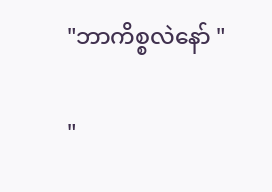"ဘာကိစ္စလဲနော် "

"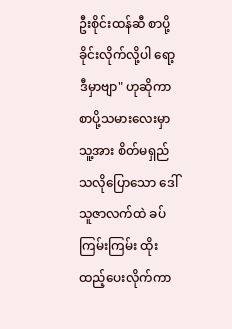ဦးစိုင်းထန်ဆီ စာပို့ခိုင်းလိုက်လို့ပါ ရော့ဒီမှာဗျာ" ဟုဆိုကာ စာပို့သမားလေးမှာ သူ့အား စိတ်မရှည်သလိုပြောသော ဒေါ်သူဇာလက်ထဲ ခပ်ကြမ်းကြမ်း ထိုးထည့်ပေးလိုက်ကာ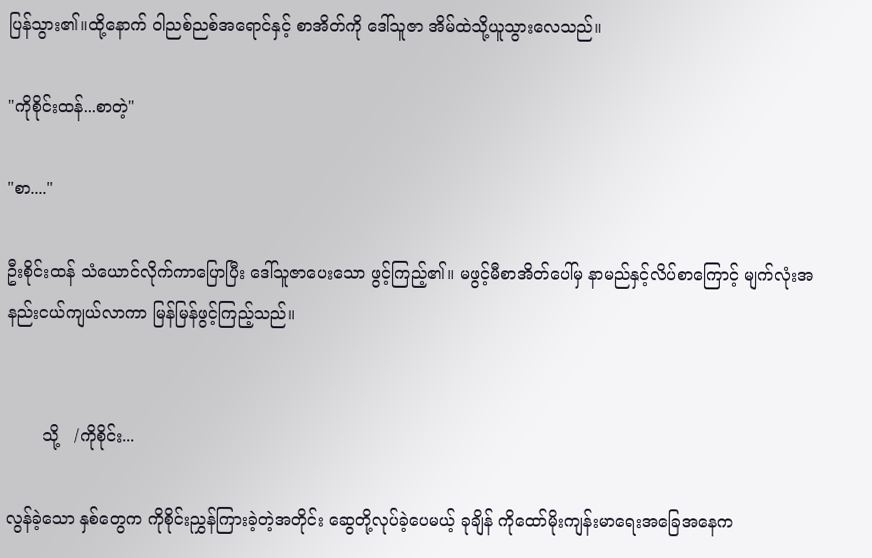ပြန်သွား၏။ထို့နောက် ဝါညစ်ညစ်အရောင်နှင့် စာအိတ်ကို ဒေါ်သူဇာ အိမ်ထဲသို့ယူသွားလေသည်။

"ကိုစိုင်းထန်...စာတဲ့"

"စာ...."

ဦးစိုင်းထန် သံယောင်လိုက်ကာပြောပြီး ဒေါ်သူဇာပေးသော ဖွင့်ကြည့်၏။ မဖွင့်မီစာအိတ်ပေါ်မှ နာမည်နှင့်လိပ်စာကြောင့် မျက်လုံးအနည်းငယ်ကျယ်လာကာ မြန်မြန်ဖွင့်ကြည့်သည်။


       သို့   /ကိုစိုင်း...

လွန်ခဲ့သော နှစ်တွေက ကိုစိုင်းညွှန်ကြားခဲ့တဲ့အတိုင်း ဆွေတို့လုပ်ခဲ့ပေမယ့် ခုချိန် ကိုထော်မိုးကျန်းမာရေးအခြေအနေက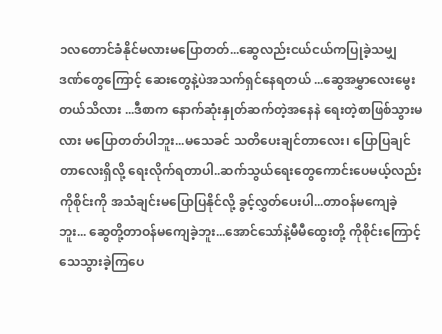၁လတောင်ခံနိုင်မလားမပြောတတ်...ဆွေလည်းငယ်ငယ်ကပြုခဲ့သမျှ ဒဏ်တွေကြောင့် ဆေးတွေနဲ့ပဲအသက်ရှင်နေရတယ် ...ဆွေအမွှာလေးမွေးတယ်သိလား ...ဒီစာက နောက်ဆုံးနှုတ်ဆက်တဲ့အနေနဲ ရေးတဲ့စာဖြစ်သွားမလား မပြောတတ်ပါဘူး...မသေခင် သတိပေးချင်တာလေး၊ ပြောပြချင်တာလေးရှိလို့ ရေးလိုက်ရတာပါ..ဆက်သွယ်ရေးတွေကောင်းပေမယ့်လည်း ကိုစိုင်းကို အသံချင်းမပြောပြနိုင်လို့ ခွင့်လွှတ်ပေးပါ...တာဝန်မကျေခဲ့ဘူး... ဆွေတို့တာဝန်မကျေခဲ့ဘူး...အောင်သော်နဲ့မီမီထွေးတို့ ကိုစိုင်းကြောင့် သေသွားခဲ့ကြပေ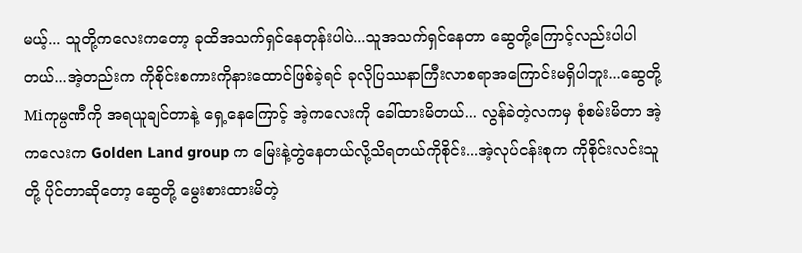မယ့်... သူတို့ကလေးကတော့ ခုထိအသက်ရှင်နေတုန်းပါပဲ...သူအသက်ရှင်နေတာ ဆွေတို့ကြောင့်လည်းပါပါတယ်...အဲ့တည်းက ကိုစိုင်းစကားကိုနားထောင်ဖြစ်ခဲ့ရင် ခုလိုပြဿနာကြီးလာစရာအကြောင်းမရှိပါဘူး...ဆွေတို့ Miကုမ္ပဏီကို အရယူချင်တာနဲ့ ရှေ့နေကြောင့် အဲ့ကလေးကို ခေါ်ထားမိတယ်... လွန်ခဲတဲ့လကမှ စုံစမ်းမိတာ အဲ့ကလေးက Golden Land group က မြေးနဲ့တွဲနေတယ်လို့သိရတယ်ကိုစိုင်း...အဲ့လုပ်ငန်းစုက ကိုစိုင်းလင်းသူတို့ ပိုင်တာဆိုတော့ ဆွေတို့ မွေးစားထားမိတဲ့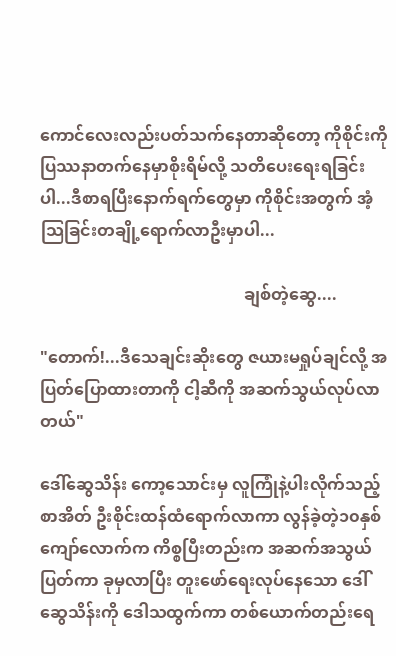ကောင်လေးလည်းပတ်သက်နေတာဆိုတော့ ကိုစိုင်းကို ပြဿနာတက်နေမှာစိုးရိမ်လို့ သတိပေးရေးရခြင်းပါ...ဒီစာရပြီးနောက်ရက်တွေမှာ ကိုစိုင်းအတွက် အံ့သြခြင်းတချို့ရောက်လာဦးမှာပါ...

                                                 ချစ်တဲ့ဆွေ....

"တောက်!...ဒီသေချင်းဆိုးတွေ ဇယားမရှုပ်ချင်လို့ အပြတ်ပြောထားတာကို ငါ့ဆီကို အဆက်သွယ်လုပ်လာတယ်"

ဒေါ်ဆွေသိန်း ကော့သောင်းမှ လူကြုံနဲ့ပါးလိုက်သည့် စာအိတ် ဦးစိုင်းထန်ထံရောက်လာကာ လွန်ခဲ့တဲ့၁၀နှစ်ကျော်လောက်က ကိစ္စပြီးတည်းက အဆက်အသွယ်ပြတ်ကာ ခုမှလာပြီး တူးဖော်ရေးလုပ်နေသော ဒေါ်ဆွေသိန်းကို ဒေါသထွက်ကာ တစ်ယောက်တည်းရေ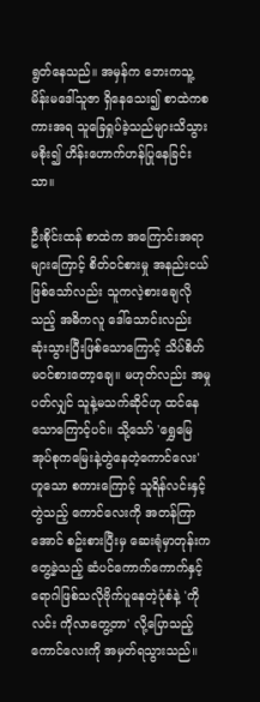ရွတ်နေသည်။ အမှန်က ဘေးကသူ့မိန်းမဒေါ်သူဇာ ရှိနေသေး၍ စာထဲကစကားအရ သူခြေရှုပ်ခဲ့သည်များသိသွားမစိုး၍ ဟိန်းဟောက်ဟန်ပြုနေခြင်းသာ။

ဦးစိုင်းထန် စာထဲက အကြောင်းအရာများကြောင့် စိတ်ဝင်စားမှု အနည်းငယ်ဖြစ်သော်လည်း သူကလဲ့စားချေလိုသည့် အဓိကလူ ဒေါ်သောင်းလည်း ဆုံးသွားပြီးဖြစ်သောကြောင့် သိပ်စိတ်မဝင်စားတော့ချေ။ မဟုတ်လည်း အမှုပတ်လျှင် သူနဲ့မသက်ဆိုင်ဟု ထင်နေသောကြောင့်ပင်။ သို့သော် 'ရွှေမြေအုပ်စုကမြေးနဲ့တွဲနေတဲ့ကောင်လေး' ဟူသော စကားကြောင့် သူရိန်လင်းနှင့်တွဲသည့် ကောင်လေးကို အတန်ကြာအောင် စဥ်းစားပြီးမှ ဆေးရုံမှာတုန်းက တွေ့ခဲ့သည့် ဆံပင်ကောက်ကောက်နှင့် ရောဂါဖြစ်သလိုဗိုက်ပူနေတဲ့ပုံစံနဲ့ 'ကိုလင်း ကိုလာတွေ့တာ' လို့ပြောသည့်ကောင်လေးကို အမှတ်ရသွားသည်။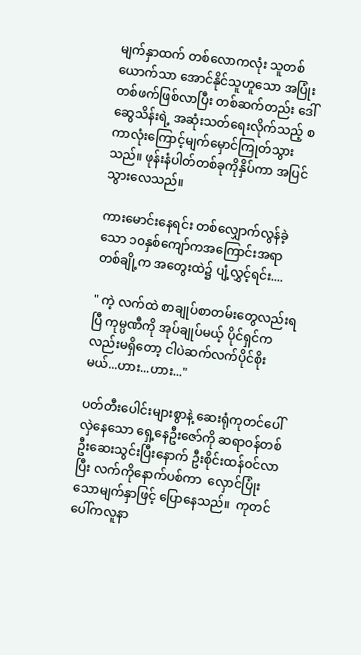မျက်နှာထက် တစ်လောကလုံး သူတစ်ယောက်သာ အောင်နိုင်သူဟူသော အပြုံးတစ်ဖက်ဖြစ်လာပြီး တစ်ဆက်တည်း ဒေါ်ဆွေသိန်းရဲ့ အဆုံးသတ်ရေးလိုက်သည့် စကာလုံးကြောင့်မျက်မှောင်ကြုတ်သွားသည်။ ဖုန်းနံပါတ်တစ်ခုကိုနှိပ်ကာ အပြင်သွားလေသည်။

ကားမောင်းနေရင်း တစ်လျှောက်လွန်ခဲ့သော ၁၀နှစ်ကျော်ကအကြောင်းအရာ တစ်ချို့က အတွေးထဲ၌ ပျံ့လွှင့်ရင်း....

" ကဲ့ လက်ထဲ စာချုပ်စာတမ်းတွေလည်းရပြီ ကုမ္ပဏီကို အုပ်ချုပ်မယ့် ပိုင်ရှင်ကလည်းမရှိတော့ ငါပဲဆက်လက်ပိုင်စိုးမယ်...ဟား...ဟား..."

ပတ်တီးပေါင်းများစွာနဲ့ ဆေးရုံကုတင်ပေါ်လှဲနေသော ရှေ့နေဦးဇော်ကို ဆရာဝန်တစ်ဦးဆေးသွင်းပြီးနောက် ဦးစိုင်းထန်ဝင်လာပြီး လက်ကိုနောက်ပစ်ကာ  လှောင်ပြုံးသောမျက်နှာဖြင့် ပြောနေသည်။  ကုတင်ပေါ်ကလူနာ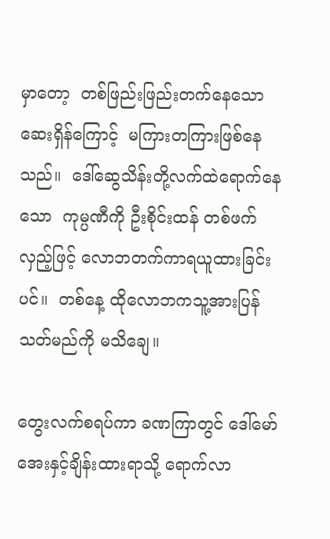မှာတော့  တစ်ဖြည်းဖြည်းတက်နေသော ဆေးရှိန်ကြောင့်  မကြားတကြားဖြစ်နေသည်။  ဒေါ်ဆွေသိန်းတို့လက်ထဲရောက်နေသော  ကုမ္ပဏီကို ဦးစိုင်းထန် တစ်ဖက်လှည့်ဖြင့် လောဘတက်ကာရယူထားခြင်းပင်။  တစ်နေ့ ထိုလောဘကသူ့အားပြန်သတ်မည်ကို မသိချေ။

တွေးလက်စရပ်ကာ ခဏကြာတွင် ဒေါ်မော်အေးနှင့်ချိန်းထားရာသို့ ရောက်လာ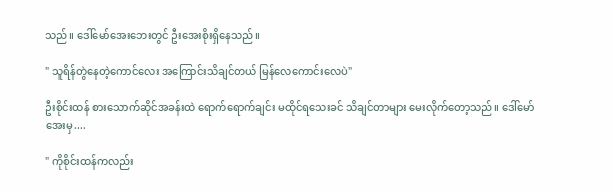သည်။ ဒေါ်မော်အေးဘေးတွင် ဦးအေးစိုးရှိနေသည်။

" သူရိန်တွဲနေတဲ့ကောင်လေး အကြောင်းသိချင်တယ် မြန်လေကောင်းလေပဲ"

ဦးစိုင်းထန် စားသောက်ဆိုင်အခန်းထဲ ရောက်ရောက်ချင်း မထိုင်ရသေးခင် သိချင်တာများ မေးလိုက်တော့သည်။ ဒေါ်မော်အေးမှ....

" ကိုစိုင်းထန်ကလည်း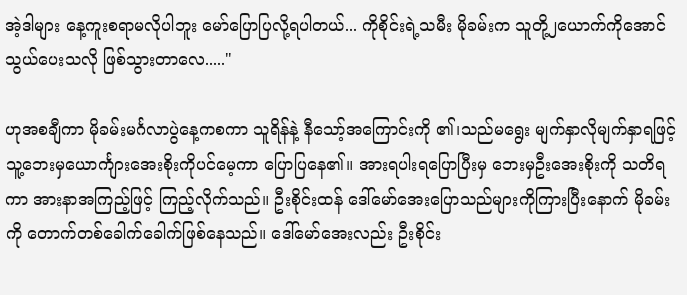အဲ့ဒါများ နေ့ကူးစရာမလိုပါဘူး မော်ပြောပြလို့ရပါတယ်... ကိုစိုင်းရဲ့သမီး မိုခမ်းက သူတို့၂ယောက်ကိုအောင်သွယ်ပေးသလို ဖြစ်သွားတာလေ....."

ဟုအစချီကာ မိုခမ်းမင်္ဂလာပွဲနေ့ကစကာ သူရိန်နဲ့ နီသော့်အကြောင်းကို ၏၊သည်မရွေး မျက်နှာလိုမျက်နှာရဖြင့် သူ့ဘေးမှယောင်္ကျားအေးစိုးကိုပင်မေ့ကာ ပြောပြနေ၏။ အားရပါးရပြောပြီးမှ ဘေးမှဦးအေးစိုးကို သတိရကာ အားနာအကြည့်ဖြင့် ကြည့်လိုက်သည်။ ဦးစိုင်းထန် ဒေါ်မော်အေးပြောသည်များကိုကြားပြီးနောက် မိုခမ်းကို တောက်တစ်ခေါက်ခေါက်ဖြစ်နေသည်။ ဒေါ်မော်အေးလည်း ဦးစိုင်း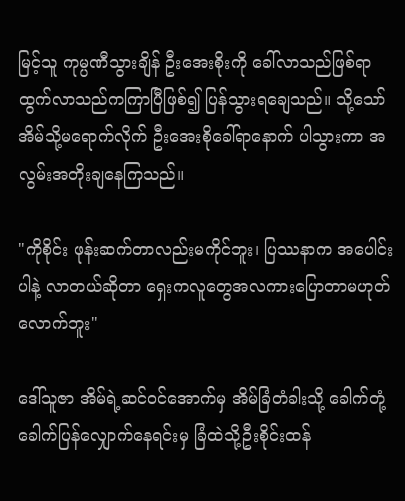မြင့်သူ ကုမ္ပဏီသွားချိန် ဦးအေးစိုးကို ခေါ်လာသည်ဖြစ်ရာ ထွက်လာသည်ကကြာပြီဖြစ်၍ ပြန်သွားရချေသည်။ သို့သော် အိမ်သို့မရောက်လိုက် ဦးအေးစိုခေါ်ရာနောက် ပါသွားကာ အလွမ်းအတိုးချနေကြသည်။

"ကိုစိုင်း ဖုန်းဆက်တာလည်းမကိုင်ဘူး၊ ပြဿနာက အပေါင်းပါနဲ့ လာတယ်ဆိုတာ ရှေးကလူတွေအလကားပြောတာမဟုတ်လောက်ဘူး"

ဒေါ်သူဇာ အိမ်ရဲ့ဆင်ဝင်အောက်မှ အိမ်ခြံတံခါးသို့ ခေါက်တုံ့ခေါက်ပြန်လျှောက်နေရင်းမှ ခြံထဲသို့ဦးစိုင်းထန်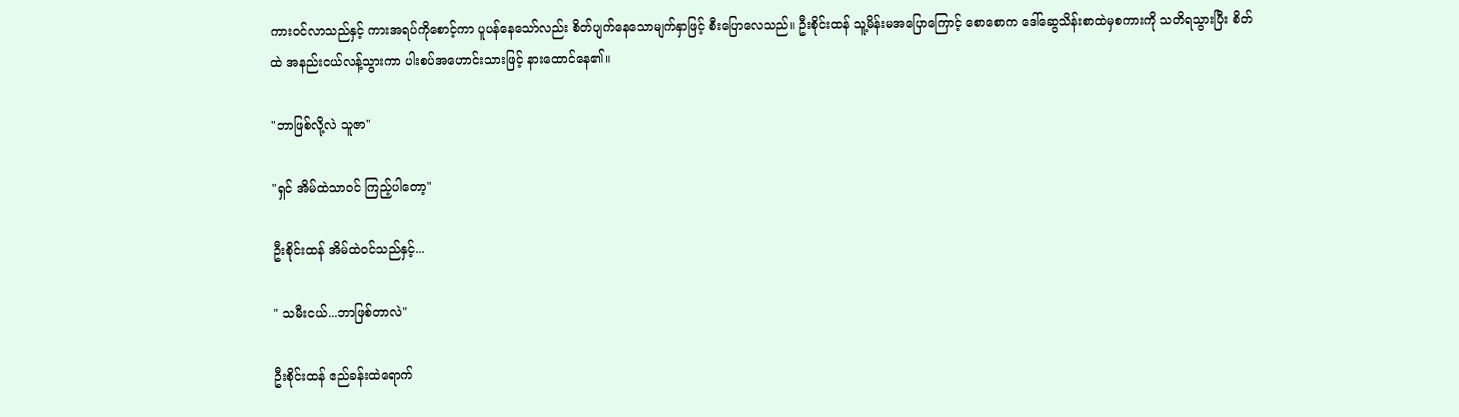ကားဝင်လာသည်နှင့် ကားအရပ်ကိုစောင့်ကာ ပူပန်နေသော်လည်း စိတ်ပျက်နေသောမျက်နှာဖြင့် စီးပြောလေသည်။ ဦးစိုင်းထန် သူ့မိန်းမအပြောကြောင့် စောစောက ဒေါ်ဆွေသိန်းစာထဲမှစကားကို သတိရသွားပြီး စိတ်ထဲ အနည်းငယ်လန့်သွားကာ ပါးစပ်အဟောင်းသားဖြင့် နားထောင်နေ၏။

"ဘာဖြစ်လို့လဲ သူဇာ"

"ရှင် အိမ်ထဲသာဝင် ကြည့်ပါတော့"

ဦးစိုင်းထန် အိမ်ထဲဝင်သည်နှင့်...

" သမီးငယ်...ဘာဖြစ်တာလဲ"

ဦးစိုင်းထန် ဧည်ခန်းထဲရောက်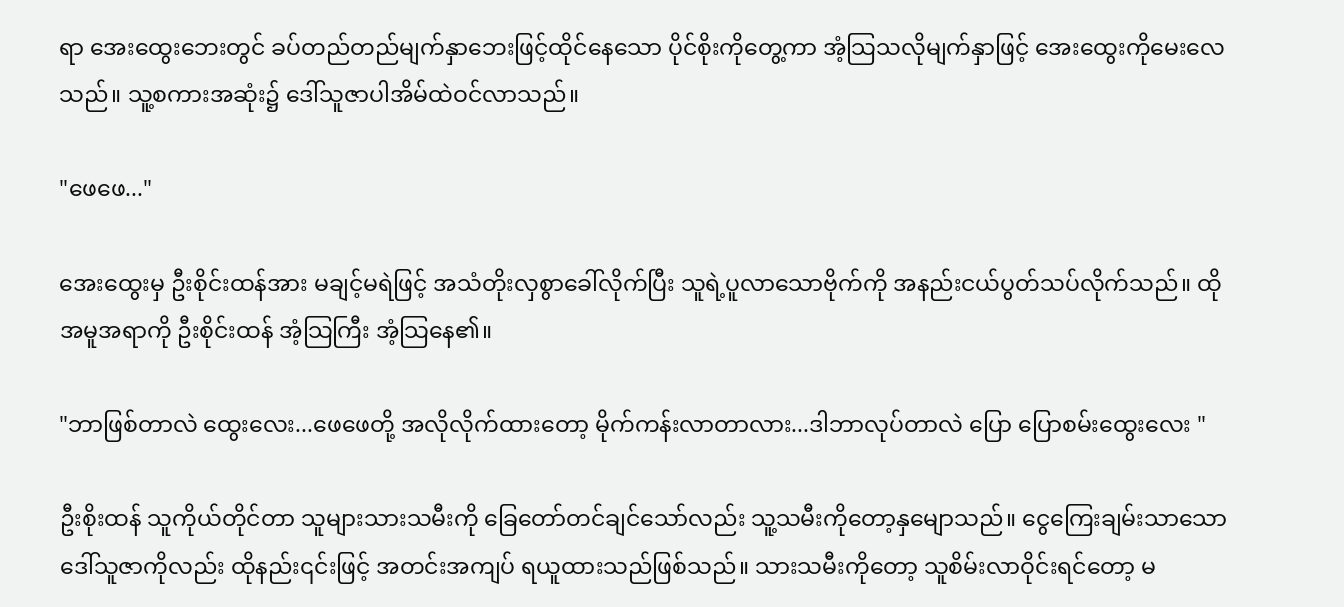ရာ အေးထွေးဘေးတွင် ခပ်တည်တည်မျက်နှာဘေးဖြင့်ထိုင်နေသော ပိုင်စိုးကိုတွေ့ကာ အံ့သြသလိုမျက်နှာဖြင့် အေးထွေးကိုမေးလေသည်။ သူ့စကားအဆုံး၌ ဒေါ်သူဇာပါအိမ်ထဲဝင်လာသည်။

"ဖေဖေ..."

အေးထွေးမှ ဦးစိုင်းထန်အား မချင့်မရဲဖြင့် အသံတိုးလှစွာခေါ်လိုက်ပြီး သူရဲ့ပူလာသောဗိုက်ကို အနည်းငယ်ပွတ်သပ်လိုက်သည်။ ထိုအမူအရာကို ဦးစိုင်းထန် အံ့သြကြီး အံ့သြနေ၏။

"ဘာဖြစ်တာလဲ ထွေးလေး...ဖေဖေတို့ အလိုလိုက်ထားတော့ မိုက်ကန်းလာတာလား...ဒါဘာလုပ်တာလဲ ပြော ပြောစမ်းထွေးလေး "

ဦးစိုးထန် သူကိုယ်တိုင်တာ သူများသားသမီးကို ခြေတော်တင်ချင်သော်လည်း သူ့သမီးကိုတော့နှမျောသည်။ ငွေကြေးချမ်းသာသော ဒေါ်သူဇာကိုလည်း ထိုနည်း၎င်းဖြင့် အတင်းအကျပ် ရယူထားသည်ဖြစ်သည်။ သားသမီးကိုတော့ သူစိမ်းလာဝိုင်းရင်တော့ မ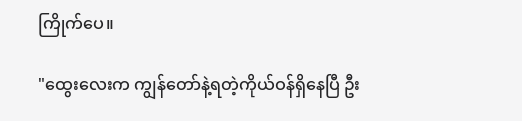ကြိုက်ပေ။

"ထွေးလေးက ကျွန်တော်နဲ့ရတဲ့ကိုယ်ဝန်ရှိနေပြီ ဦး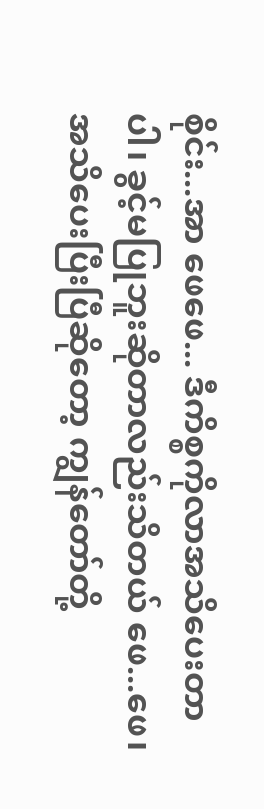စိုင်း...အာ ဖေဖေ... ဒီကိစ္စကိုလာအသိပေးတာပါ၊ ခွင့်မပြုဘူးဆိုတာလည်းသိတယ် ဖေ...ဖေ၊ အသိပေးပြီးပြီဆိုတော့ ကျွန်တော်တို့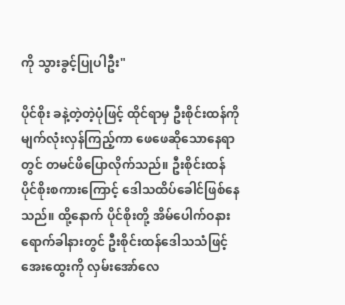ကို သွားခွင့်ပြုပါဦး"

ပိုင်စိုး ခနဲ့တဲ့တဲ့ပုံဖြင့် ထိုင်ရာမှ ဦးစိုင်းထန်ကို မျက်လုံးလှန်ကြည့်ကာ ဖေဖေဆိုသောနေရာတွင် တမင်ဖိပြောလိုက်သည်။ ဦးစိုင်းထန် ပိုင်စိုးစကားကြောင့် ဒေါသထိပ်ခေါင်ဖြစ်နေသည်။ ထို့နောက် ပိုင်စိုးတို့ အိမ်ပေါက်ဝနားရောက်ခါနားတွင် ဦးစိုင်းထန်ဒေါသသံဖြင့် အေးထွေးကို လှမ်းအော်လေ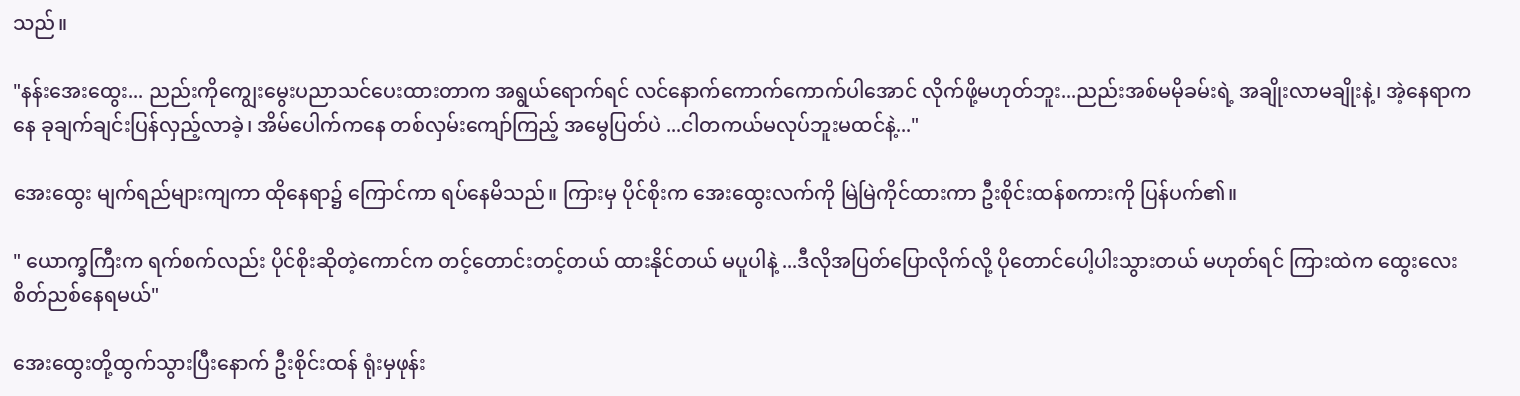သည်။

"နန်းအေးထွေး... ညည်းကိုကျွေးမွေးပညာသင်ပေးထားတာက အရွယ်ရောက်ရင် လင်နောက်ကောက်ကောက်ပါအောင် လိုက်ဖို့မဟုတ်ဘူး...ညည်းအစ်မမိုခမ်းရဲ့ အချိုးလာမချိုးနဲ့၊ အဲ့နေရာကနေ ခုချက်ချင်းပြန်လှည့်လာခဲ့၊ အိမ်ပေါက်ကနေ တစ်လှမ်းကျော်ကြည့် အမွေပြတ်ပဲ ...ငါတကယ်မလုပ်ဘူးမထင်နဲ့..."

အေးထွေး မျက်ရည်များကျကာ ထိုနေရာ၌ ကြောင်ကာ ရပ်နေမိသည်။ ကြားမှ ပိုင်စိုးက အေးထွေးလက်ကို မြဲမြဲကိုင်ထားကာ ဦးစိုင်းထန်စကားကို ပြန်ပက်၏။

" ယောက္ခကြီးက ရက်စက်လည်း ပိုင်စိုးဆိုတဲ့ကောင်က တင့်တောင်းတင့်တယ် ထားနိုင်တယ် မပူပါနဲ့ ...ဒီလိုအပြတ်ပြောလိုက်လို့ ပိုတောင်ပေါ့ပါးသွားတယ် မဟုတ်ရင် ကြားထဲက ထွေးလေးစိတ်ညစ်နေရမယ်"

အေးထွေးတို့ထွက်သွားပြီးနောက် ဦးစိုင်းထန် ရုံးမှဖုန်း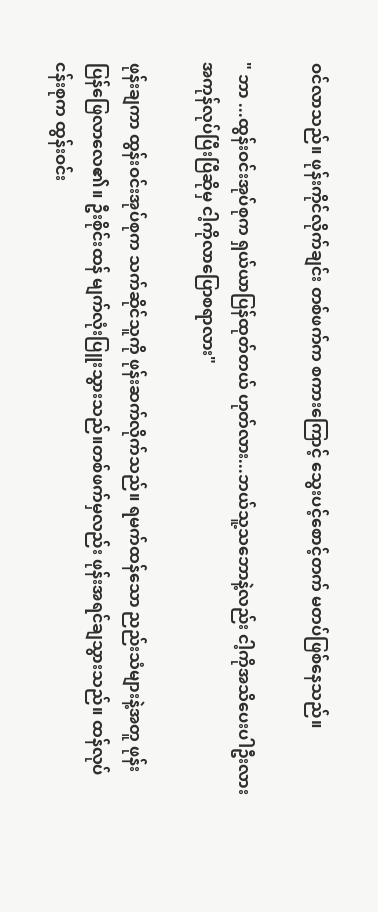ဝင်လာသည်။ ဖုန်းကိုင်လိုက်ချင်း တစ်ဖက်က စကားကြောင့် သွေးပင့်စောင့်တက် မတပ်ဖြစ်နေသည်။

" ဘာ ...ထွန်းဝင်းအုပ်စုက ရှယ်ယာပြန်ထုတ်တယ် ဟုတ်လား...ဘယ်သူ့သဘောနဲ့လည်း ငါ့ကိုအသိပေးပါဦးလား အကုန်လုပ်ပြီးပြီဆိုမှ ငါ့ကိုလာပြောစရာလား"

ဖုန်းချကာ ထွန်းဝင်းအုပ်စုက သက်ဆိုင်သူကို ဖုန်းဆက်လိုက်သည်။ ရမက်ထန်သော ညည်းသံများနဲ့အတူ ဖုန်းပြန်ဖြေလာလေ၏။ ဦးစိုင်းထန် မျက်လုံးပြူးသွားသည်။တစ်ဖက်မှလည်း ဖုန်းအရင်ချသွားသည်။ ထန်လုပ်ငန်းစုက ထွန်းဝင်း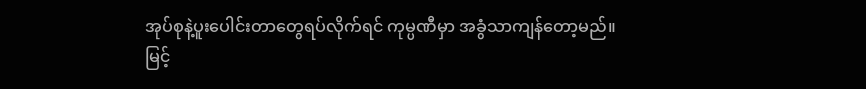အုပ်စုနဲ့ပူးပေါင်းတာတွေရပ်လိုက်ရင် ကုမ္ပဏီမှာ အခွံသာကျန်တော့မည်။ မြင့်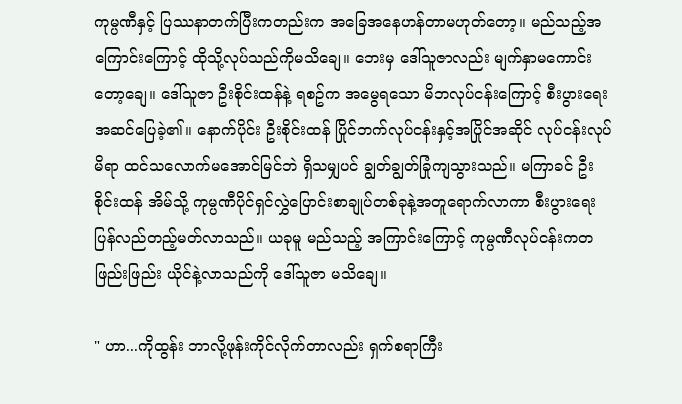ကုမ္ပဏီနှင့် ပြဿနာတက်ပြီးကတည်းက အခြေအနေဟန်တာမဟုတ်တော့။ မည်သည့်အကြောင်းကြောင့် ထိုသို့လုပ်သည်ကိုမသိချေ။ ဘေးမှ ဒေါ်သူဇာလည်း မျက်နှာမကောင်းတော့ချေ။ ဒေါ်သူဇာ ဦးစိုင်းထန်နဲ့ ရစဥ်က အမွေရသော မိဘလုပ်ငန်းကြောင့် စီးပွားရေးအဆင်ပြေခဲ့၏။ နောက်ပိုင်း ဦးစိုင်းထန် ပြိုင်ဘက်လုပ်ငန်းနှင့်အပြိုင်အဆိုင် လုပ်ငန်းလုပ်မိရာ ထင်သလောက်မအောင်မြင်ဘဲ ရှိသမျှပင် ချွတ်ချွတ်ခြုံကျသွားသည်။ မကြာခင် ဦးစိုင်းထန် အိမ်သို့ ကုမ္ပဏီပိုင်ရှင်လွှဲပြောင်းစာချုပ်တစ်ခုနဲ့အတူရောက်လာကာ စီးပွားရေးပြန်လည်တည့်မတ်လာသည်။ ယခုမူ မည်သည့် အကြာင်းကြောင့် ကုမ္ပဏီလုပ်ငန်းကတဖြည်းဖြည်း ယိုင်နဲ့လာသည်ကို ဒေါ်သူဇာ မသိချေ။

" ဟာ...ကိုထွန်း ဘာလို့ဖုန်းကိုင်လိုက်တာလည်း ရှက်စရာကြီး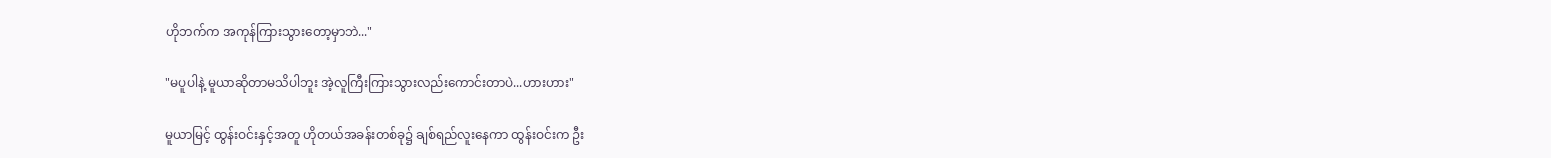ဟိုဘက်က အကုန်ကြားသွားတော့မှာဘဲ..."

"မပူပါနဲ့ မူယာဆိုတာမသိပါဘူး အဲ့လူကြီးကြားသွားလည်းကောင်းတာပဲ...ဟားဟား"

မူယာမြင့် ထွန်းဝင်းနှင့်အတူ ဟိုတယ်အခန်းတစ်ခု၌ ချစ်ရည်လူးနေကာ ထွန်းဝင်းက ဦး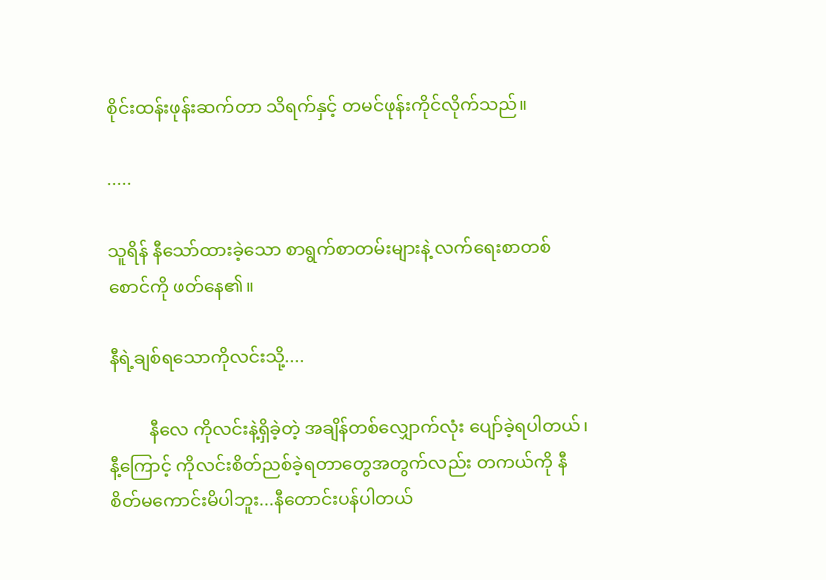စိုင်းထန်းဖုန်းဆက်တာ သိရက်နှင့် တမင်ဖုန်းကိုင်လိုက်သည်။

.....

သူရိန် နီသော်ထားခဲ့သော စာရွက်စာတမ်းများနဲ့ လက်ရေးစာတစ်စောင်ကို ဖတ်နေ၏။

နီရဲ့ချစ်ရသောကိုလင်းသို့....

         နီလေ ကိုလင်းနဲ့ရှိခဲ့တဲ့ အချိန်တစ်လျှောက်လုံး ပျော်ခဲ့ရပါတယ်၊ နီ့ကြောင့် ကိုလင်းစိတ်ညစ်ခဲ့ရတာတွေအတွက်လည်း တကယ်ကို နီ စိတ်မကောင်းမိပါဘူး...နီတောင်းပန်ပါတယ်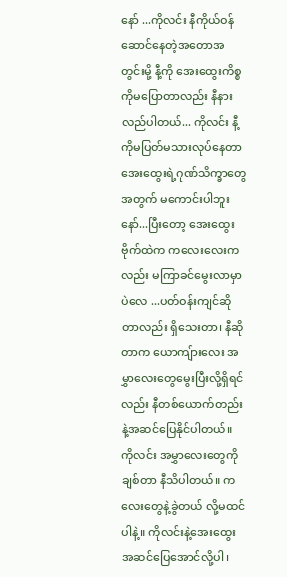နော် ...ကိုလင်း နီကိုယ်ဝန်ဆောင်နေတဲ့အတောအတွင်းမို့ နီ့ကို အေးထွေးကိစ္စကိုမပြောတာလည်း နီနားလည်ပါတယ်... ကိုလင်း နီ့ကိုမပြတ်မသားလုပ်နေတာ အေးထွေးရဲ့ဂုဏ်သိက္ခာတွေအတွက် မကောင်းပါဘူးနော်...ပြီးတော့ အေးထွေးဗိုက်ထဲက ကလေးလေးကလည်း မကြာခင်မွေးလာမှာပဲလေ ...ပတ်ဝန်းကျင်ဆိုတာလည်း ရှိသေးတာ၊ နီဆိုတာက ယောကျ်ားလေး အမွှာလေးတွေမွေးပြီးလို့ရှိရင်လည်း နီတစ်ယောက်တည်းနဲ့အဆင်ပြေနိုင်ပါတယ်။ ကိုလင်း အမွှာလေးတွေကို ချစ်တာ နီသိပါတယ်။ ကလေးတွေနဲ့ခွဲတယ် လို့မထင်ပါနဲ့။ ကိုလင်းနဲ့အေးထွေးအဆင်ပြေအောင်လို့ပါ၊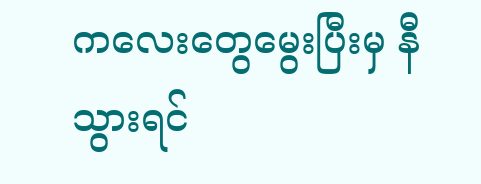ကလေးတွေမွေးပြီးမှ နီသွားရင်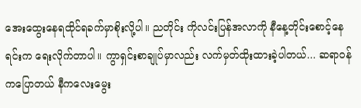အေးထွေးနေရထိုင်ရခက်မှာစိုးလို့ပါ။ ညတိုင်း ကိုလင်းပြန်အလာကို နီနေ့တိုင်းစောင့်နေရင်းက ရေးလိုက်တာပါ။ ကွာရှင်းစာချုပ်မှာလည်း လက်မှတ်ထိုးထားခဲ့ပါတယ်... ဆရာဝန်ကပြောတယ် နီကလေးမွေး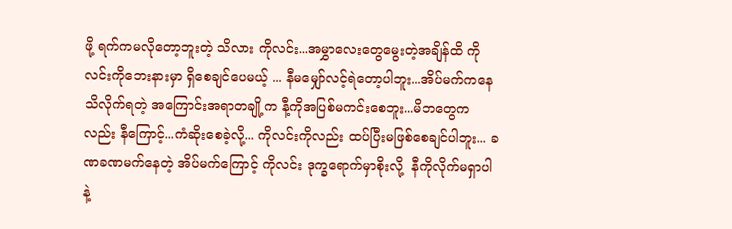ဖို့ ရက်ကမလိုတော့ဘူးတဲ့ သိလား ကိုလင်း...အမွှာလေးတွေမွေးတဲ့အချိန်ထိ ကိုလင်းကိုဘေးနားမှာ ရှိစေချင်ပေမယ့် ... နီမမျှော်လင့်ရဲတော့ပါဘူး...အိပ်မက်ကနေသိလိုက်ရတဲ့ အကြောင်းအရာတချို့က နီ့ကိုအပြစ်မကင်းစေဘူး...မိဘတွေကလည်း နီကြောင့်...ကံဆိုးစေခဲ့လို့... ကိုလင်းကိုလည်း ထပ်ပြီးမဖြစ်စေချင်ပါဘူး... ခဏခဏမက်နေတဲ့ အိပ်မက်ကြောင့် ကိုလင်း ဒုက္ခရောက်မှာစိုးလို့  နီကိုလိုက်မရှာပါနဲ့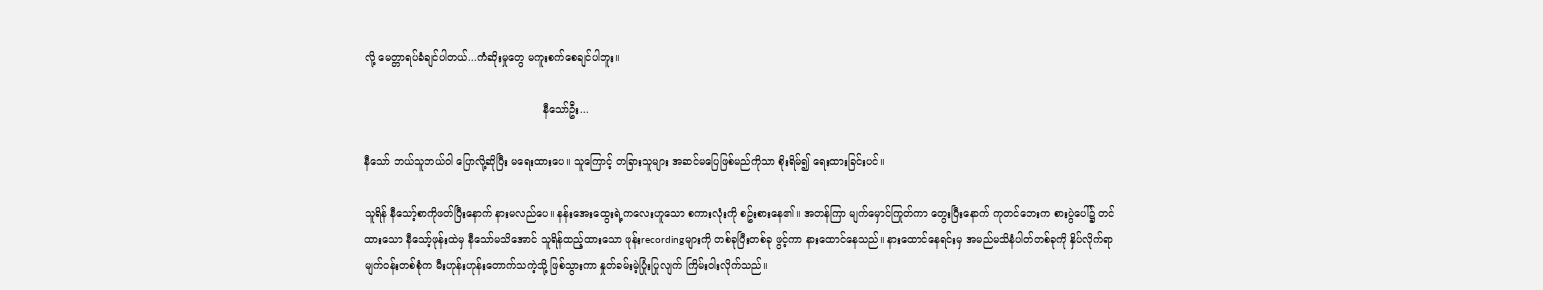လို့ မေတ္တာရပ်ခံချင်ပါတယ်...ကံဆိုးမှုတွေ မကူးစက်စေချင်ပါဘူး။

                                                       နီသော်ဦး...

နီသော် ဘယ်သူဘယ်ဝါ ပြောလို့ဆိုပြီး မရေးထားပေ။ သူကြောင့် တခြားသူများ အဆင်မပြေဖြစ်မည်ကိုသာ စိုးရိမ်၍ ရေးထားခြင်းပင်။

သူရိန် နီသော့်စာကိုဖတ်ပြီးနောက် နားမလည်ပေ။ နန်းအေးထွေးရဲ့ကလေးဟူသော စကားလုံးကို စဥ်းစားနေ၏။ အတန်ကြာ မျက်မှောင်ကြုတ်ကာ တွေးပြီးနောက် ကုတင်ဘေးက စားပွဲပေါ်၌ တင်ထားသော နီသော့်ဖုန်းထဲမှ နီသော်မသိအောင် သူရိန်ထည့်ထားသော ဖုန်းrecordingများကို တစ်ခုပြီးတစ်ခု ဖွင့်ကာ နားထောင်နေသည်။ နားထောင်နေရင်းမှ အမည်မသိနံပါတ်တစ်ခုကို နှိပ်လိုက်ရာ မျက်ဝန်းတစ်စုံက မီးဟုန်းဟုန်းတောက်သကဲ့သို့ ဖြစ်သွားကာ နှုတ်ခမ်းမဲ့ပြုံးပြုလျက် ကြိမ်းဝါးလိုက်သည်။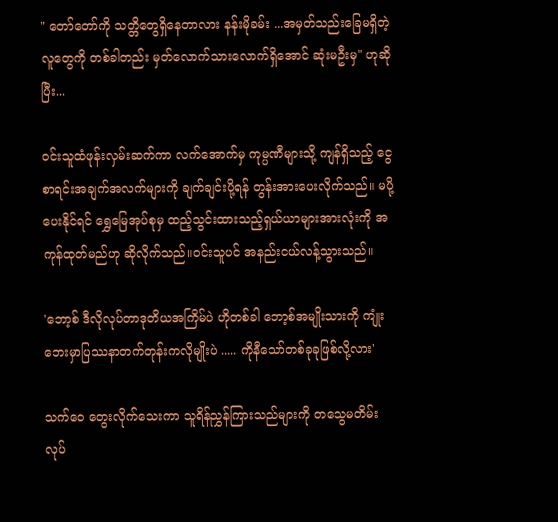" တော်တော်ကို သတ္တိတွေရှိနေတာလား နန်းမိုခမ်း ...အမှတ်သည်းခြေမရှိတဲ့ လူတွေကို တစ်ခါတည်း မှတ်လောက်သားလောက်ရှိအောင် ဆုံးမဦးမှ" ဟုဆိုပြီး...

ဝင်းသူထံဖုန်းလှမ်းဆက်ကာ လက်အောက်မှ ကုမ္ပဏီများသို့ ကျန်ရှိသည့် ငွေစာရင်းအချက်အလက်များကို ချက်ချင်းပို့ရန် တွန်းအားပေးလိုက်သည်။ မပို့ပေးနိုင်ရင် ရွှေမြေအုပ်စုမှ ထည့်သွင်းထားသည့်ရှယ်ယာများအားလုံးကို အကုန်ထုတ်မည်ဟု ဆိုလိုက်သည်။ဝင်းသူပင် အနည်းငယ်လန့်သွားသည်။

'ဘော့စ် ဒီလိုလုပ်တာဒုတိယအကြိမ်ပဲ ဟိုတစ်ခါ ဘော့စ်အမျိုးသားကို ကျုံးဘေးမှာပြဿနာတက်တုန်းကလိုမျိုးပဲ ..... ကိုနီသော်တစ်ခုခုဖြစ်လို့လား'

သက်ဝေ တွေးလိုက်သေးကာ သူရိန်ညွှန်ကြားသည်များကို တသွေမတိမ်း လုပ်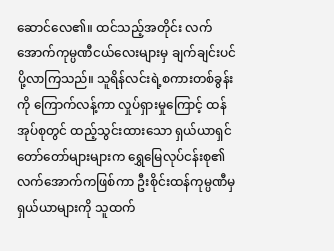ဆောင်လေ၏။ ထင်သည့်အတိုင်း လက်အောက်ကုမ္ပဏီငယ်လေးများမှ ချက်ချင်းပင် ပို့လာကြသည်။ သူရိန်လင်းရဲ့စကားတစ်ခွန်းကို ကြောက်လန့်ကာ လှုပ်ရှားမှုကြောင့် ထန်အုပ်စုတွင် ထည့်သွင်းထားသော ရှယ်ယာရှင်တော်တော်များများက ရွှေမြေလုပ်ငန်းစု၏လက်အောက်ကဖြစ်ကာ ဦးစိုင်းထန်ကုမ္ပဏီမှ ရှယ်ယာများကို သူထက်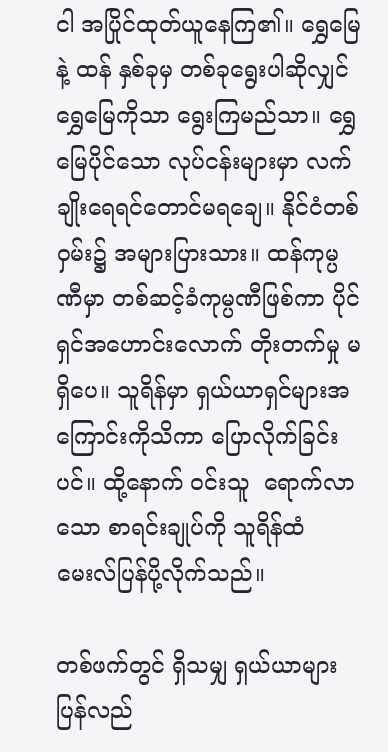ငါ အပြိုင်ထုတ်ယူနေကြ၏။ ရွှေမြေနဲ့ ထန် နှစ်ခုမှ တစ်ခုရွေးပါဆိုလျှင် ရွှေမြေကိုသာ ရွေးကြမည်သာ။ ရွှေမြေပိုင်သော လုပ်ငန်းများမှာ လက်ချိုးရေရင်တောင်မရချေ။ နိုင်ငံတစ်ဝှမ်း၌ အများပြားသား။ ထန်ကုမ္ပဏီမှာ တစ်ဆင့်ခံကုမ္ပဏီဖြစ်ကာ ပိုင်ရှင်အဟောင်းလောက် တိုးတက်မှု မရှိပေ။ သူရိန်မှာ ရှယ်ယာရှင်များအကြောင်းကိုသိကာ ပြောလိုက်ခြင်းပင်။ ထို့နောက် ဝင်းသူ  ရောက်လာသော စာရင်းချုပ်ကို သူရိန်ထံ မေးလ်ပြန်ပို့လိုက်သည်။

တစ်ဖက်တွင် ရှိသမျှ ရှယ်ယာများပြန်လည်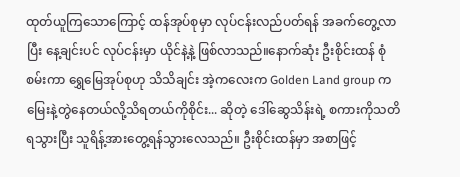ထုတ်ယူကြသောကြောင့် ထန်အုပ်စုမှာ လုပ်ငန်းလည်ပတ်ရန် အခက်တွေ့လာပြီး နေ့ချင်းပင် လုပ်ငန်းမှာ ယိုင်နဲ့နဲ့ ဖြစ်လာသည်။နောက်ဆုံး ဦးစိုင်းထန် စုံစမ်းကာ ရွှေမြေအုပ်စုဟု သိသိချင်း အဲ့ကလေးက Golden Land group က မြေးနဲ့တွဲနေတယ်လို့သိရတယ်ကိုစိုင်း... ဆိုတဲ့ ဒေါ်ဆွေသိန်းရဲ့ စကားကိုသတိရသွားပြီး သူရိန့်အားတွေ့ရန်သွားလေသည်။ ဦးစိုင်းထန်မှာ အစာဖြင့်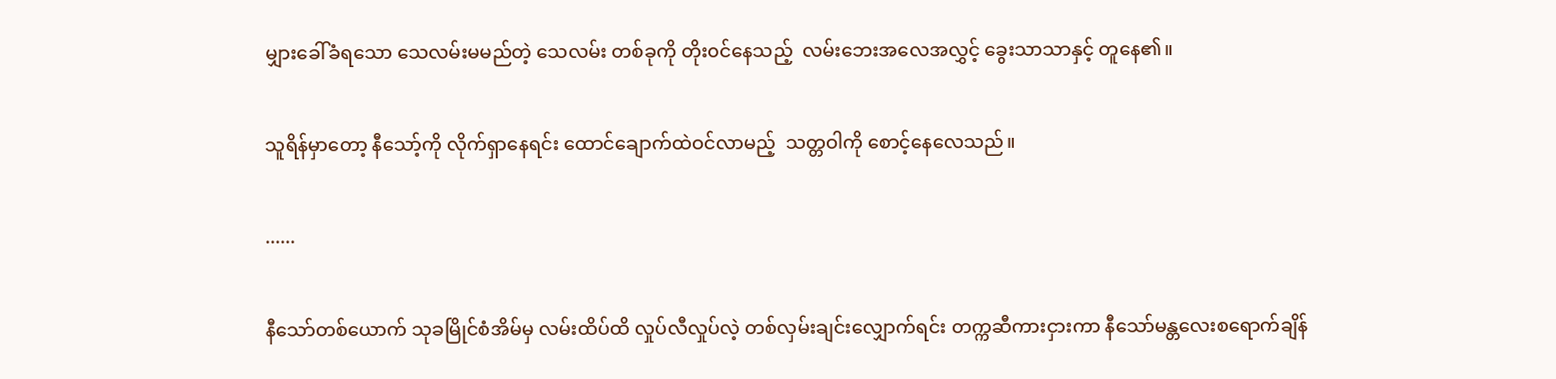မျှားခေါ်ခံရသော သေလမ်းမမည်တဲ့ သေလမ်း တစ်ခုကို တိုး၀င်နေသည့်  လမ်းဘေးအလေအလွှင့် ခွေးသာသာနှင့် တူနေ၏။

သူရိန်မှာတော့ နီသော့်ကို လိုက်ရှာနေရင်း ထောင်ချောက်ထဲဝင်လာမည့်  သတ္တဝါကို စောင့်နေလေသည်။

......

နီသော်တစ်ယောက် သုခမြိုင်စံအိမ်မှ လမ်းထိပ်ထိ လှုပ်လီလှုပ်လဲ့ တစ်လှမ်းချင်းလျှောက်ရင်း တက္ကဆီကားငှားကာ နီသော်မန္တလေးစရောက်ချိန်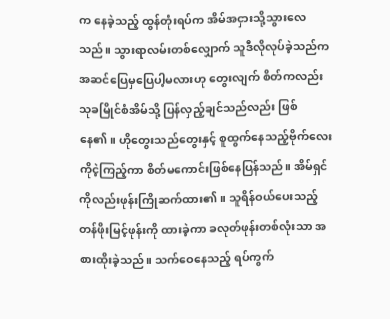က နေခဲ့သည့် ထွန်တုံးရပ်က အိမ်အငှားသို့သွားလေသည်။ သွားရာလမ်းတစ်လျှောက် သူဒီလိုလုပ်ခဲ့သည်က အဆင်ပြေမှပြေပါ့မလားဟု တွေးလျက် စိတ်ကလည်း သုခမြိုင်စံအိမ်သို့ ပြန်လှည့်ချင်သည်လည်း ဖြစ်နေ၏။ ဟိုတွေးသည်တွေးနှင့် စူထွက်နေသည့်ဗိုက်လေးကိုငဲ့ကြည့်ကာ စိတ်မကောင်းဖြစ်နေပြန်သည်။ အိမ်ရှင်ကိုလည်းဖုန်းကြိုဆက်ထား၏။ သူရိန်ဝယ်ပေးသည့် တန်ဖိုးမြင့်ဖုန်းကို ထားခဲ့ကာ ခလုတ်ဖုန်းတစ်လုံးသာ အစားထိုးခဲ့သည်။ သက်ဝေနေသည့် ရပ်ကွက်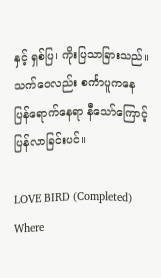နှင့် ရှစ်ပြ၊ ကိုးပြသာခြားသည်။ သက်ဝေလည်း စင်္ကာပူကနေပြန်ရောက်နေရာ နီသော်ကြောင့်ပြန်လာခြင်းပင်။

LOVE BIRD (Completed) Where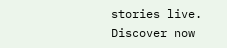stories live. Discover now